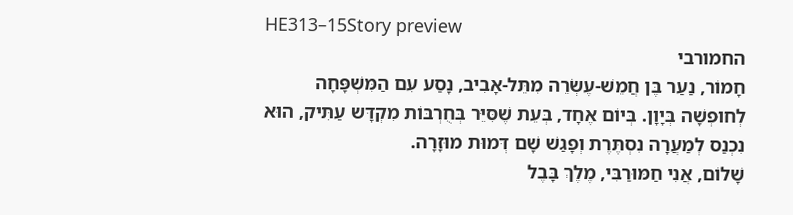HE313–15Story preview
החמורבי
חָמוֹר, נַעַר בֶּן חֲמֵשׁ-עֶשְׂרֵה מִתֵּל-אָבִיב, נָסַע עִם הַמִּשְׁפָּחָה לְחוּפְשָׁה בְּיָוָן. בְּיוֹם אֶחָד, בְּעֵת שֶׁסִּיֵּר בְּחֻרְבּוֹת מִקְדָּש עַתִּיק, הוּא נִכְנַס לְמַעֲרָה נִסְתֶּרֶת וְפָגַשׁ שָׁם דְּמוּת מוּזָרָה.
שָׁלוֹם, אֲנִי חַמּוּרַבִּי, מֶלֶךְ בָּבֶל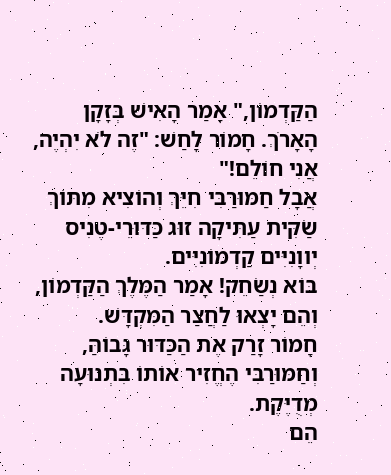הַקַּדְמוֹן," אָמַר הָאִישׁ בְּזָקָן הָאָרֹךְ. חָמוֹר לָחַשׁ: "זֶה לֹא יִהְיֶה, אֲנִי חוֹלֵם!"
אֲבָל חַמּוּרַבִּי חִיֵּךְ וְהוֹצִיא מִתּוֹךְ שַׂקִּית עַתִּיקָה זוּג כַּדּוּרֵי-טֶנִיס יְווָנִיִּים קַדְמוֹנִיִּים.
בּוֹא נְשַׂחֵק! אָמַר הַמֶּלֶךְ הַקַּדְמוֹן, וְהֵם יָצְאוּ לַחֲצַר הַמִּקְדָּשׁ.
חָמוֹר זָרַק אֶת הַכַּדּוּר גָּבוֹהַּ, וְחַמּוּרַבִּי הֶחֱזִיר אוֹתוֹ בִּתְנוּעָה מְדֻיֶּקֶת.
הֵם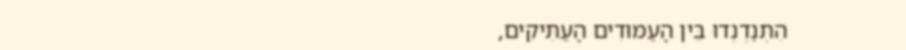הִתְנַדְנְדוּ בֵּין הָעַמּוּדִים הָעַתִּיקִים,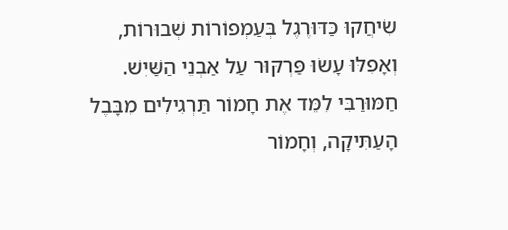שִׂיחֲקוּ כַּדּוּרֶגֶל בְּעַמְפוֹרוֹת שְׁבוּרוֹת, וְאָפִלּוּ עָשׂוּ פַּרְקּוּר עַל אַבְנֵי הַשַּׁיִשׁ.
חַמּוּרַבִּי לִמֵּד אֶת חָמוֹר תַּרְגִילִים מִבָּבֶל הָעַתִּיקָה, וְחָמוֹר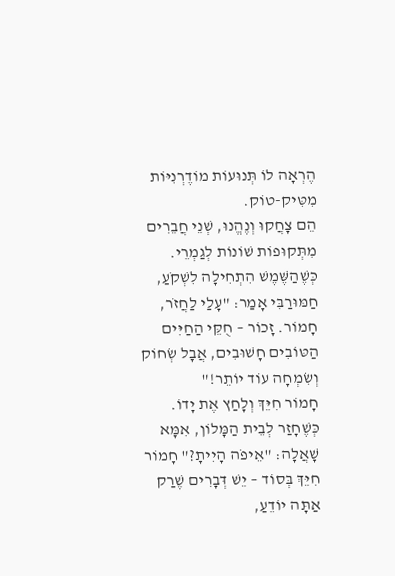הֶרְאָה לוֹ תְּנוּעוֹת מוֹדֶרְנִיּוֹת מִטִּיק-טוֹק.
הֵם צָחֲקוּ וְנֶהֱנוּ, שְׁנֵי חֲבֵרִים מִתְּקוּפוֹת שׁוֹנוֹת לְגַמְרֵי.
כְּשֶׁהַשֶּׁמֶשׁ הִתְחִילָה לִשְׁקֹעַ, חַמּוּרַבִּי אָמַר: "עָלַי לַחֲזֹר, חָמוֹר. זָכוֹר – חֻקֵּי הַחַיִּים הַטּוֹבִים חָשׁוּבִים, אֲבָל שְׂחוֹק וְשִׂמְחָה עוֹד יוֹתֵר!"
חָמוֹר חִיֵּךְ וְלָחַץ אֶת יָדוֹ.
כְּשֶׁחָזַר לְבֵית הַמָּלוֹן, אִמָּא שָׁאֲלָה: "אֵיפֹה הָיִיתָ?" חָמוֹר חִיֵּךְ בְּסוֹד – יֵשׁ דְּבָרִים שֶׁרַק אַתָּה יוֹדֵעַ,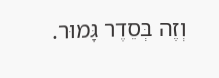וְזֶה בְּסֵדֶר גָּמוּר.